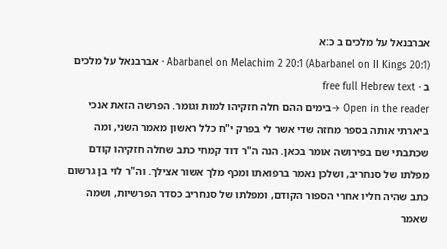אברבנאל על מלכים ב כ:א
Abarbanel on Melachim 2 20:1 (Abarbanel on II Kings 20:1) · אברבנאל על מלכים ב · free full Hebrew text
Open in the reader →בימים ההם חלה חזקיהו למות וגומר. הפרשה הזאת אנכי ביארתי אותה בספר מחזה שדי אשר לי בפרק י"ח כלל ראשון מאמר השני, ומה שכתבתי שם בפירושה אומר בכאן. הנה ה"ר דוד קמחי כתב שחלה חזקיהו קודם מפלתו של סנחריב, ושלכן נאמר ברפואתו ומכף מלך אשור אצילך. וה"ר לוי בן גרשום כתב שהיה חליו אחרי הספור הקודם, ומפלתו של סנחריב כסדר הפרשיות, ושמה שאמר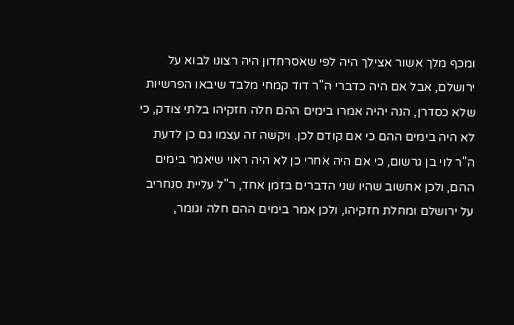ומכף מלך אשור אצילך היה לפי שאסרחדון היה רצונו לבוא על ירושלם, אבל אם היה כדברי ה"ר דוד קמחי מלבד שיבאו הפרשיות שלא כסדרן, הנה יהיה אמרו בימים ההם חלה חזקיהו בלתי צודק, כי לא היה בימים ההם כי אם קודם לכן. ויקשה זה עצמו גם כן לדעת ה"ר לוי בן גרשום, כי אם היה אחרי כן לא היה ראוי שיאמר בימים ההם, ולכן אחשוב שהיו שני הדברים בזמן אחד, ר"ל עליית סנחריב על ירושלם ומחלת חזקיהו, ולכן אמר בימים ההם חלה וגומר,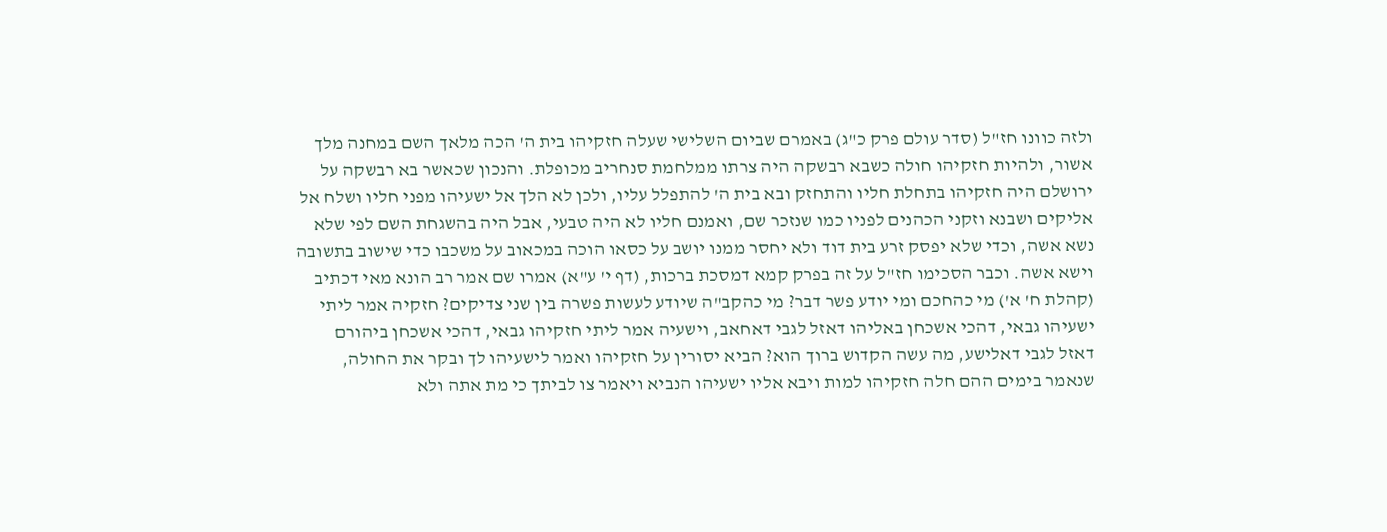ולזה כוונו חז"ל (סדר עולם פרק כ"ג) באמרם שביום השלישי שעלה חזקיהו בית ה' הכה מלאך השם במחנה מלך אשור, ולהיות חזקיהו חולה כשבא רבשקה היה צרתו ממלחמת סנחריב מכופלת. והנכון שכאשר בא רבשקה על ירושלם היה חזקיהו בתחלת חליו והתחזק ובא בית ה' להתפלל עליו, ולכן לא הלך אל ישעיהו מפני חליו ושלח אל אליקים ושבנא וזקני הכהנים לפניו כמו שנזכר שם, ואמנם חליו לא היה טבעי, אבל היה בהשגחת השם לפי שלא נשא אשה, וכדי שלא יפסק זרע בית דוד ולא יחסר ממנו יושב על כסאו הוכה במכאוב על משכבו כדי שישוב בתשובה וישא אשה. וכבר הסכימו חז"ל על זה בפרק קמא דמסכת ברכות, (דף י' ע"א) אמרו שם אמר רב הונא מאי דכתיב (קהלת ח' א') מי כהחכם ומי יודע פשר דבר? מי כהקב"ה שיודע לעשות פשרה בין שני צדיקים? חזקיה אמר ליתי ישעיהו גבאי, דהכי אשכחן באליהו דאזל לגבי דאחאב, וישעיה אמר ליתי חזקיהו גבאי, דהכי אשכחן ביהורם דאזל לגבי דאלישע, מה עשה הקדוש ברוך הוא? הביא יסורין על חזקיהו ואמר לישעיהו לך ובקר את החולה, שנאמר בימים ההם חלה חזקיהו למות ויבא אליו ישעיהו הנביא ויאמר צו לביתך כי מת אתה ולא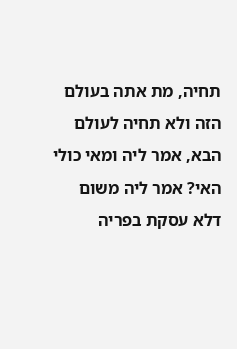תחיה, מת אתה בעולם הזה ולא תחיה לעולם הבא, אמר ליה ומאי כולי האי? אמר ליה משום דלא עסקת בפריה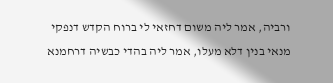ורביה, אמר ליה משום דחזאי לי ברוח הקדש דנפקי מנאי בנין דלא מעלו, אמר ליה בהדי כבשיה דרחמנא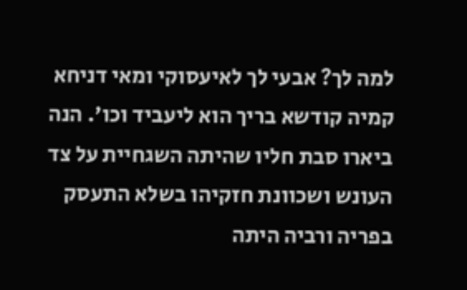למה לך? אבעי לך לאיעסוקי ומאי דניחא קמיה קודשא בריך הוא ליעביד וכו'. הנה ביארו סבת חליו שהיתה השגחיית על צד העונש ושכוונת חזקיהו בשלא התעסק בפריה ורביה היתה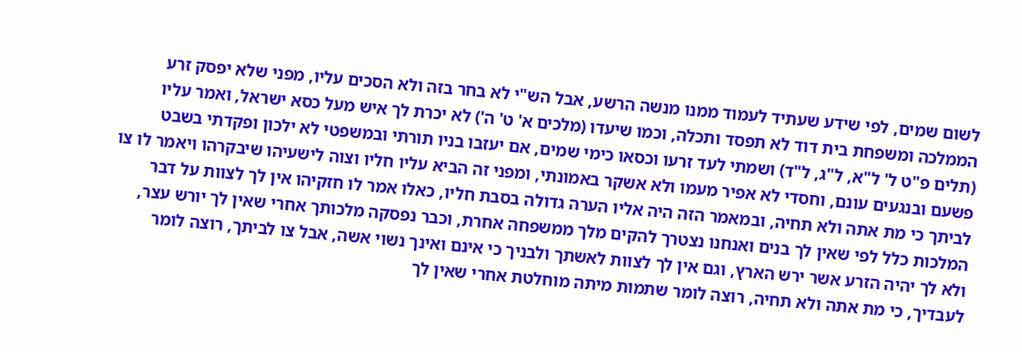לשום שמים, לפי שידע שעתיד לעמוד ממנו מנשה הרשע, אבל הש"י לא בחר בזה ולא הסכים עליו, מפני שלא יפסק זרע הממלכה ומשפחת בית דוד לא תפסד ותכלה, וכמו שיעדו (מלכים א' ט' ה') לא יכרת לך איש מעל כסא ישראל, ואמר עליו (תלים פ"ט ל' ל"א, ל"ג, ל"ד) ושמתי לעד זרעו וכסאו כימי שמים, אם יעזבו בניו תורתי ובמשפטי לא ילכון ופקדתי בשבט פשעם ובנגעים עונם, וחסדי לא אפיר מעמו ולא אשקר באמונתי, ומפני זה הביא עליו חליו וצוה לישעיהו שיבקרהו ויאמר לו צו לביתך כי מת אתה ולא תחיה, ובמאמר הזה היה אליו הערה גדולה בסבת חליו, כאלו אמר לו חזקיהו אין לך לצוות על דבר המלכות כלל לפי שאין לך בנים ואנחנו נצטרך להקים מלך ממשפחה אחרת, וכבר נפסקה מלכותך אחרי שאין לך יורש עצר, ולא לך יהיה הזרע אשר ירש הארץ, וגם אין לך לצוות לאשתך ולבניך כי אינם ואינך נשוי אשה, אבל צו לביתך, רוצה לומר לעבדיך, כי מת אתה ולא תחיה, רוצה לומר שתמות מיתה מוחלטת אחרי שאין לך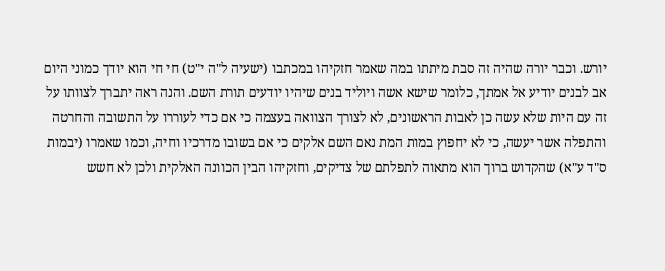יורש. וכבר יורה שהיה זה סבת מיתתו במה שאמר חזקיהו במכתבו (ישעיה ל"ה י"ט) חי חי הוא יודך כמוני היום אב לבנים יודיע אל אמתך, כלומר שישא אשה ויוליד בנים שיהיו יודעים תורת השם. והנה ראה יתברך לצוותו על זה עם היות שלא עשה כן לאבות הראשונים, לא לצורך הצוואה בעצמה כי אם כדי לעוררו על התשובה והחרטה והתפלה אשר יעשה, כי לא יחפוץ במות המת נאם השם אלקים כי אם בשובו מדרכיו וחיה, וכמו שאמרו (יבמות ס"ד ע"א) שהקדוש ברוך הוא מתאוה לתפלתם של צדיקים, וחזקיהו הבין הכוונה האלקית ולכן לא חשש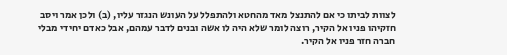לצוות לביתו כי אם להתנצל מאד מהחטא ולהתפלל על העונש הנגזר עליו, (ב) ולכן אמר ויסב חזקיהו פניו אל הקיר, רוצה לומר שלא היה לו אשה ובנים לדבר עמהם, אבל כאדם יחידי מבלי חברה חזר פניו אל הקיר.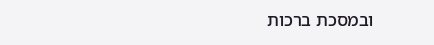ובמסכת ברכות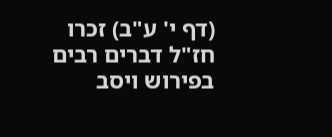(דף י' ע"ב) זכרו חז"ל דברים רבים בפירוש ויסב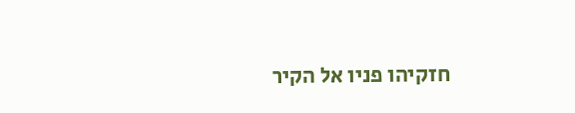חזקיהו פניו אל הקיר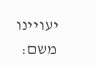יעויינו משם: